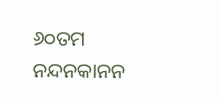୬୦ତମ ନନ୍ଦନକାନନ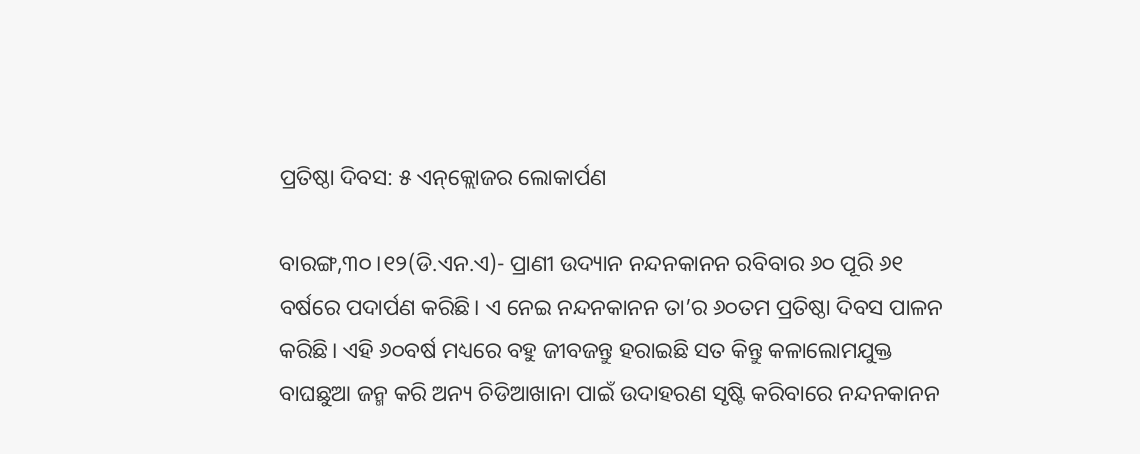ପ୍ରତିଷ୍ଠା ଦିବସ: ୫ ଏନ୍‌କ୍ଲୋଜର ଲୋକାର୍ପଣ

ବାରଙ୍ଗ,୩୦।୧୨(ଡି.ଏନ.ଏ)- ପ୍ରାଣୀ ଉଦ୍ୟାନ ନନ୍ଦନକାନନ ରବିବାର ୬୦ ପୂରି ୬୧ ବର୍ଷରେ ପଦାର୍ପଣ କରିଛି। ଏ ନେଇ ନନ୍ଦନକାନନ ତା’ର ୬୦ତମ ପ୍ରତିଷ୍ଠା ଦିବସ ପାଳନ କରିଛି। ଏହି ୬୦ବର୍ଷ ମଧ୍ୟରେ ବହୁ ଜୀବଜନ୍ତୁ ହରାଇଛି ସତ କିନ୍ତୁ କଳାଲୋମଯୁକ୍ତ ବାଘଛୁଆ ଜନ୍ମ କରି ଅନ୍ୟ ଚିଡିଆଖାନା ପାଇଁ ଉଦାହରଣ ସୃଷ୍ଟି କରିବାରେ ନନ୍ଦନକାନନ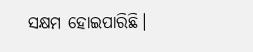ସକ୍ଷମ ହୋଇପାରିଛି।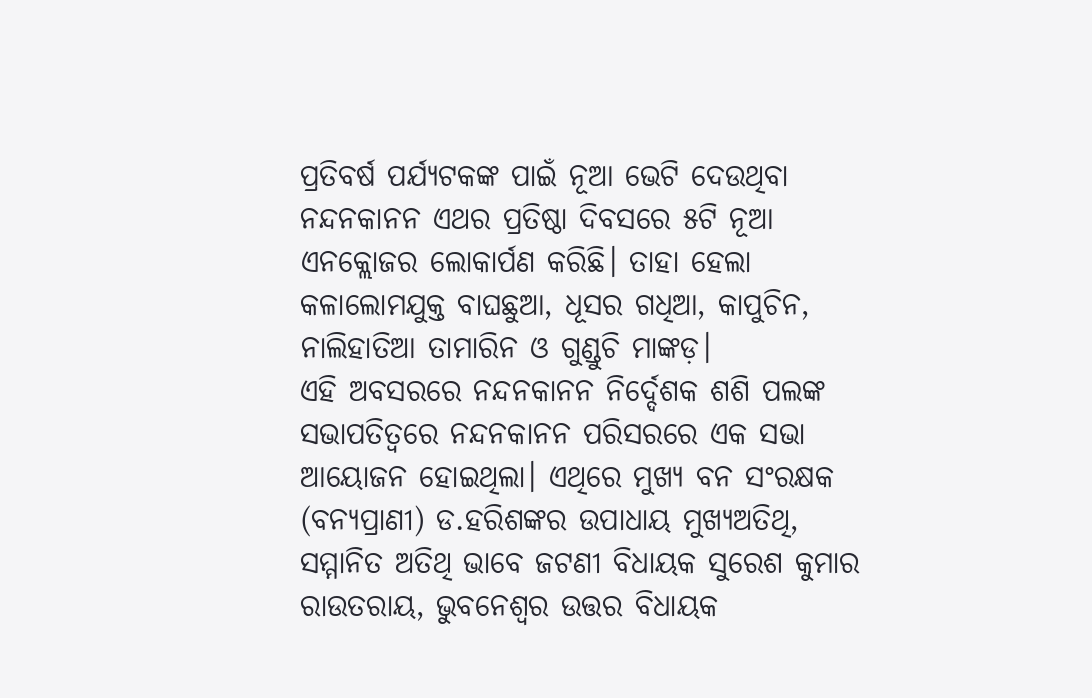ପ୍ରତିବର୍ଷ ପର୍ଯ୍ୟଟକଙ୍କ ପାଇଁ ନୂଆ ଭେଟି ଦେଉଥିବା ନନ୍ଦନକାନନ ଏଥର ପ୍ରତିଷ୍ଠା ଦିବସରେ ୫ଟି ନୂଆ ଏନକ୍ଲୋଜର ଲୋକାର୍ପଣ କରିଛି। ତାହା ହେଲା କଳାଲୋମଯୁକ୍ତ ବାଘଛୁଆ, ଧୂସର ଗଧିଆ, କାପୁଚିନ, ନାଲିହାତିଆ ତାମାରିନ ଓ ଗୁଣ୍ଡୁଚି ମାଙ୍କଡ଼।
ଏହି ଅବସରରେ ନନ୍ଦନକାନନ ନିର୍ଦ୍ଦେଶକ ଶଶି ପଲଙ୍କ ସଭାପତିତ୍ୱରେ ନନ୍ଦନକାନନ ପରିସରରେ ଏକ ସଭା ଆୟୋଜନ ହୋଇଥିଲା। ଏଥିରେ ମୁଖ୍ୟ ବନ ସଂରକ୍ଷକ (ବନ୍ୟପ୍ରାଣୀ) ଡ.ହରିଶଙ୍କର ଉପାଧାୟ ମୁଖ୍ୟଅତିଥି, ସମ୍ମାନିତ ଅତିଥି ଭାବେ ଜଟଣୀ ବିଧାୟକ ସୁରେଶ କୁମାର ରାଉତରାୟ, ଭୁବନେଶ୍ୱର ଉତ୍ତର ବିଧାୟକ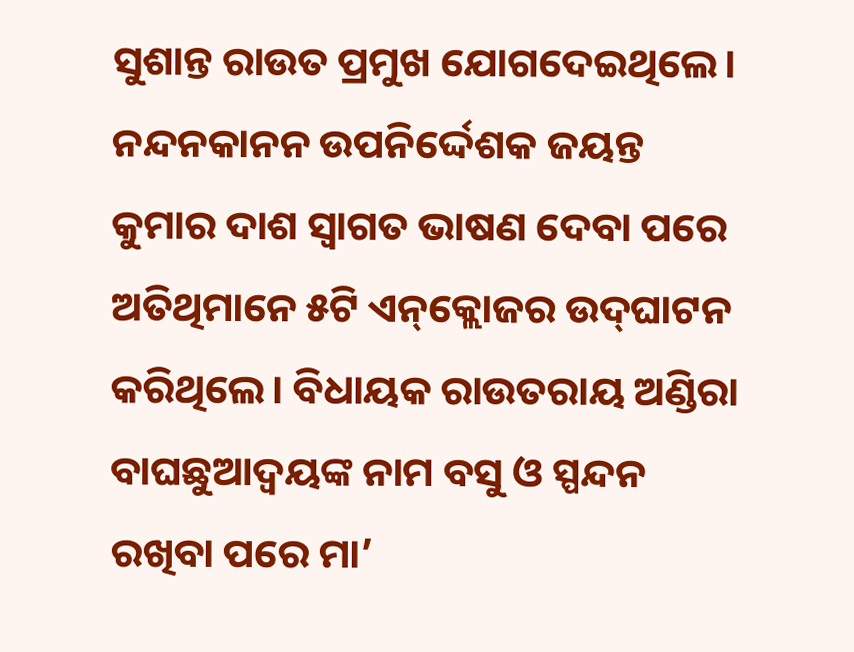ସୁଶାନ୍ତ ରାଉତ ପ୍ରମୁଖ ଯୋଗଦେଇଥିଲେ। ନନ୍ଦନକାନନ ଉପନିର୍ଦ୍ଦେଶକ ଜୟନ୍ତ କୁମାର ଦାଶ ସ୍ବାଗତ ଭାଷଣ ଦେବା ପରେ ଅତିଥିମାନେ ୫ଟି ଏନ୍‌କ୍ଲୋଜର ଉଦ୍‌ଘାଟନ କରିଥିଲେ। ବିଧାୟକ ରାଉତରାୟ ଅଣ୍ଡିରା ବାଘଛୁଆଦ୍ୱୟଙ୍କ ନାମ ବସୁ ଓ ସ୍ପନ୍ଦନ ରଖିବା ପରେ ମା’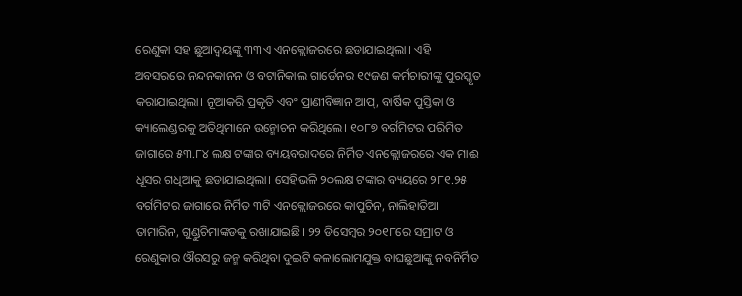ରେଣୁକା ସହ ଛୁଆଦ୍ୱୟଙ୍କୁ ୩୩ଏ ଏନକ୍ଲୋଜରରେ ଛଡାଯାଇଥିଲା। ଏହି ଅବସରରେ ନନ୍ଦନକାନନ ଓ ବଟାନିକାଲ ଗାର୍ଡେନର ୧୯ଜଣ କର୍ମଚାରୀଙ୍କୁ ପୁରସ୍କୃତ କରାଯାଇଥିଲା। ନୂଆକରି ପ୍ରକୃତି ଏବଂ ପ୍ରାଣୀବିଜ୍ଞାନ ଆପ୍‌, ବାର୍ଷିକ ପୁସ୍ତିକା ଓ କ୍ୟାଲେଣ୍ଡରକୁ ଅତିଥିମାନେ ଉନ୍ମୋଚନ କରିଥିଲେ। ୧୦୮୭ ବର୍ଗମିଟର ପରିମିତ ଜାଗାରେ ୫୩.୮୪ ଲକ୍ଷ ଟଙ୍କାର ବ୍ୟୟବରାଦରେ ନିର୍ମିତ ଏନକ୍ଲୋଜରରେ ଏକ ମାଈ ଧୂସର ଗଧିଆକୁ ଛଡାଯାଇଥିଲା। ସେହିଭଳି ୨୦ଲକ୍ଷ ଟଙ୍କାର ବ୍ୟୟରେ ୨୮୧.୨୫ ବର୍ଗମିଟର ଜାଗାରେ ନିର୍ମିତ ୩ଟି ଏନକ୍ଲୋଜରରେ କାପୁଚିନ, ନାଲିହାତିଆ ତାମାରିନ, ଗୁଣ୍ଡୁଚିମାଙ୍କଡକୁ ରଖାଯାଇଛି। ୨୨ ଡିସେମ୍ବର ୨୦୧୮ରେ ସମ୍ରାଟ ଓ ରେଣୁକାର ଔରସରୁ ଜନ୍ମ କରିଥିବା ଦୁଇଟି କଳାଲୋମଯୁକ୍ତ ବାଘଛୁଆଙ୍କୁ ନବନିର୍ମିତ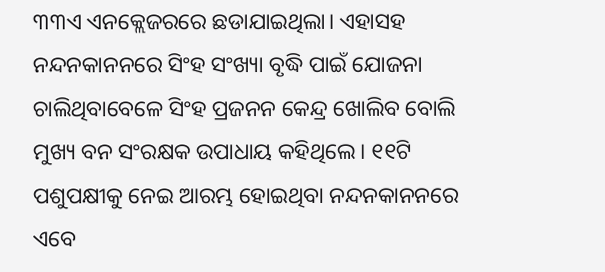୩୩ଏ ଏନକ୍ଲେଜରରେ ଛଡାଯାଇଥିଲା। ଏହାସହ ନନ୍ଦନକାନନରେ ସିଂହ ସଂଖ୍ୟା ବୃଦ୍ଧି ପାଇଁ ଯୋଜନା ଚାଲିଥିବାବେଳେ ସିଂହ ପ୍ରଜନନ କେନ୍ଦ୍ର ଖୋଲିବ ବୋଲି ମୁଖ୍ୟ ବନ ସଂରକ୍ଷକ ଉପାଧାୟ କହିଥିଲେ। ୧୧ଟି ପଶୁପକ୍ଷୀକୁ ନେଇ ଆରମ୍ଭ ହୋଇଥିବା ନନ୍ଦନକାନନରେ ଏବେ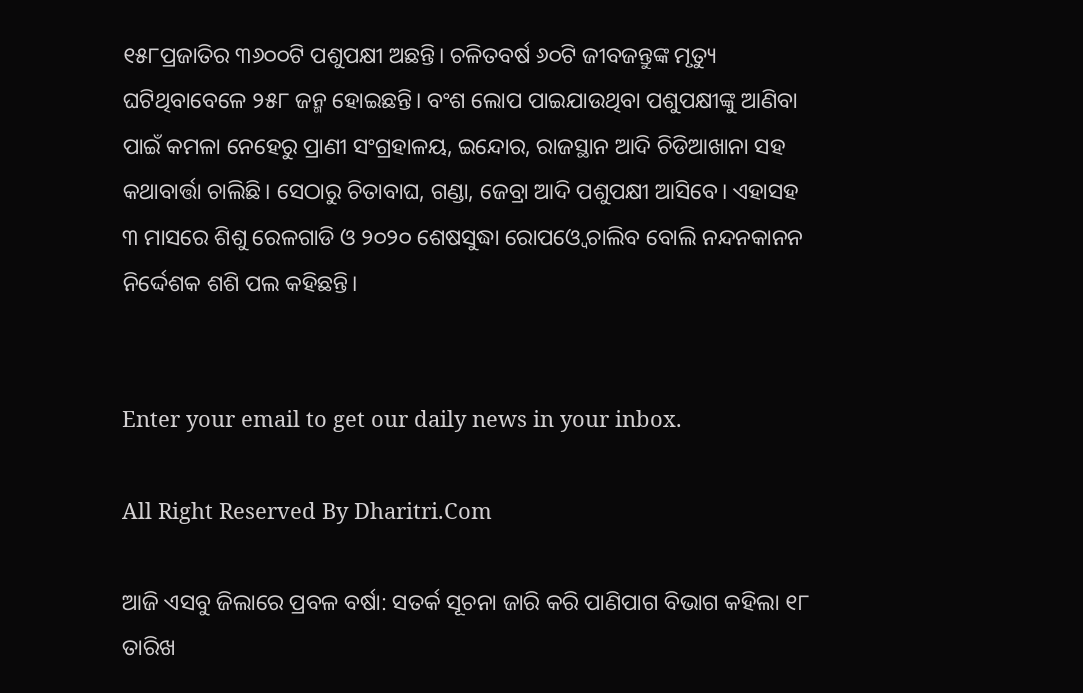୧୫୮ପ୍ରଜାତିର ୩୬୦୦ଟି ପଶୁପକ୍ଷୀ ଅଛନ୍ତି। ଚଳିତବର୍ଷ ୬୦ଟି ଜୀବଜନ୍ତୁଙ୍କ ମୃତ୍ୟୁ ଘଟିଥିବାବେଳେ ୨୫୮ ଜନ୍ମ ହୋଇଛନ୍ତି। ବଂଶ ଲୋପ ପାଇଯାଉଥିବା ପଶୁପକ୍ଷୀଙ୍କୁ ଆଣିବା ପାଇଁ କମଳା ନେହେରୁ ପ୍ରାଣୀ ସଂଗ୍ରହାଳୟ, ଇନ୍ଦୋର, ରାଜସ୍ଥାନ ଆଦି ଚିଡିଆଖାନା ସହ କଥାବାର୍ତ୍ତା ଚାଲିଛି। ସେଠାରୁ ଚିତାବାଘ, ଗଣ୍ଡା, ଜେବ୍ରା ଆଦି ପଶୁପକ୍ଷୀ ଆସିବେ। ଏହାସହ ୩ ମାସରେ ଶିଶୁ ରେଳଗାଡି ଓ ୨୦୨୦ ଶେଷସୁଦ୍ଧା ରୋପଓ୍ବେ ଚାଲିବ ବୋଲି ନନ୍ଦନକାନନ ନିର୍ଦ୍ଦେଶକ ଶଶି ପଲ କହିଛନ୍ତି।


Enter your email to get our daily news in your inbox.

All Right Reserved By Dharitri.Com

ଆଜି ଏସବୁ ଜିଲାରେ ପ୍ରବଳ ବର୍ଷା: ସତର୍କ ସୂଚନା ଜାରି କରି ପାଣିପାଗ ବିଭାଗ କହିଲା ୧୮ ତାରିଖ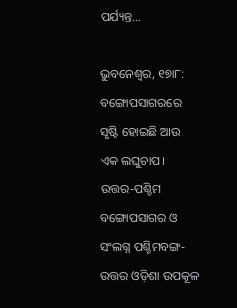ପର୍ଯ୍ୟନ୍ତ…

ଭୁବନେଶ୍ୱର, ୧୭ା୮: ବଙ୍ଗୋପସାଗରରେ ସୃଷ୍ଟି ହୋଇଛି ଆଉ ଏକ ଲଘୁଚାପ। ଉତ୍ତର-ପଶ୍ଚିମ ବଙ୍ଗୋପସାଗର ଓ ସଂଲଗ୍ନ ପଶ୍ଚିମବଙ୍ଗ-ଉତ୍ତର ଓଡ଼ିଶା ଉପକୂଳ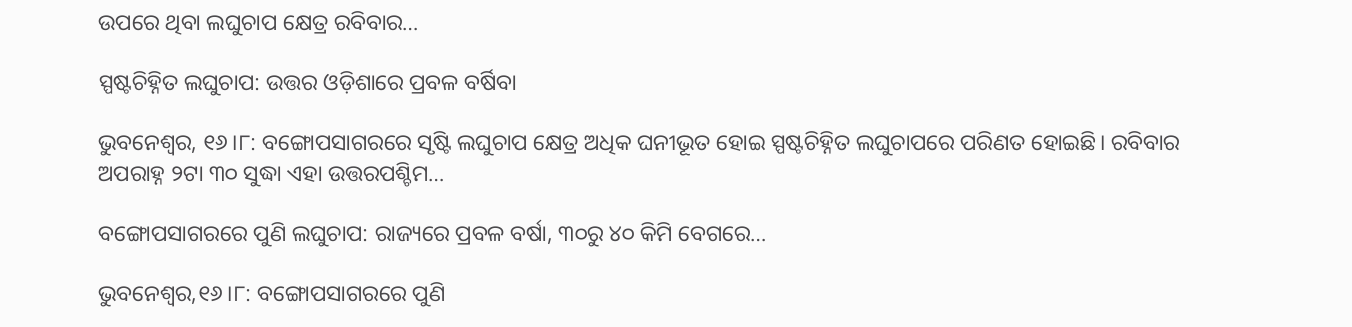ଉପରେ ଥିବା ଲଘୁଚାପ କ୍ଷେତ୍ର ରବିବାର…

ସ୍ପଷ୍ଟଚିହ୍ନିତ ଲଘୁଚାପ: ଉତ୍ତର ଓଡ଼ିଶାରେ ପ୍ରବଳ ବର୍ଷିବା

ଭୁବନେଶ୍ୱର, ୧୬।୮: ବଙ୍ଗୋପସାଗରରେ ସୃଷ୍ଟି ଲଘୁଚାପ କ୍ଷେତ୍ର ଅଧିକ ଘନୀଭୂତ ହୋଇ ସ୍ପଷ୍ଟଚିହ୍ନିତ ଲଘୁଚାପରେ ପରିଣତ ହୋଇଛି। ରବିବାର ଅପରାହ୍ନ ୨ଟା ୩୦ ସୁଦ୍ଧା ଏହା ଉତ୍ତରପଶ୍ଚିମ…

ବଙ୍ଗୋପସାଗରରେ ପୁଣି ଲଘୁଚାପ: ରାଜ୍ୟରେ ପ୍ରବଳ ବର୍ଷା, ୩୦ରୁ ୪୦ କିମି ବେଗରେ…

ଭୁବନେଶ୍ୱର,୧୬।୮: ବଙ୍ଗୋପସାଗରରେ ପୁଣି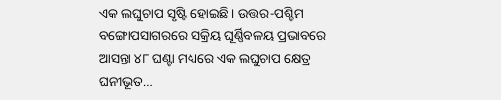ଏକ ଲଘୁଚାପ ସୃଷ୍ଟି ହୋଇଛି। ଉତ୍ତର-ପଶ୍ଚିମ ବଙ୍ଗୋପସାଗରରେ ସକ୍ରିୟ ଘୂର୍ଣ୍ଣିବଳୟ ପ୍ରଭାବରେ ଆସନ୍ତା ୪୮ ଘଣ୍ଟା ମଧ୍ୟରେ ଏକ ଲଘୁଚାପ କ୍ଷେତ୍ର ଘନୀଭୂତ…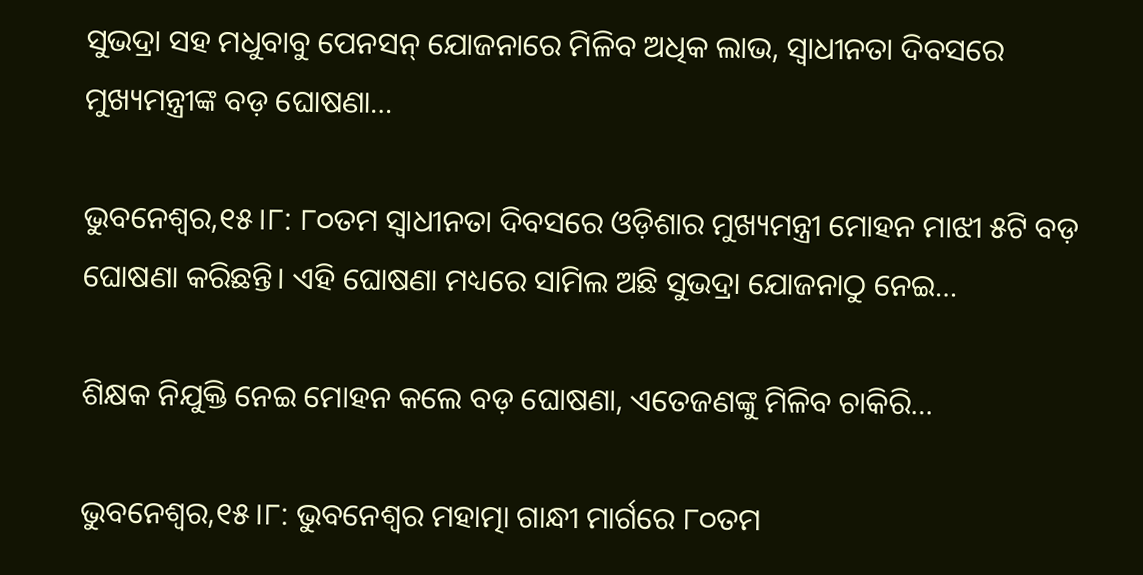ସୁଭଦ୍ରା ସହ ମଧୁବାବୁ ପେନସନ୍ ଯୋଜନାରେ ମିଳିବ ଅଧିକ ଲାଭ, ସ୍ୱାଧୀନତା ଦିବସରେ ମୁଖ୍ୟମନ୍ତ୍ରୀଙ୍କ ବଡ଼ ଘୋଷଣା…

ଭୁବନେଶ୍ୱର,୧୫।୮: ୮୦ତମ ସ୍ୱାଧୀନତା ଦିବସରେ ଓଡ଼ିଶାର ମୁଖ୍ୟମନ୍ତ୍ରୀ ମୋହନ ମାଝୀ ୫ଟି ବଡ଼ ଘୋଷଣା କରିଛନ୍ତି। ଏହି ଘୋଷଣା ମଧ୍ୟରେ ସାମିଲ ଅଛି ସୁଭଦ୍ରା ଯୋଜନାଠୁ ନେଇ…

ଶିକ୍ଷକ ନିଯୁକ୍ତି ନେଇ ମୋହନ କଲେ ବଡ଼ ଘୋଷଣା, ଏତେଜଣଙ୍କୁ ମିଳିବ ଚାକିରି…

ଭୁବନେଶ୍ୱର,୧୫।୮: ଭୁବନେଶ୍ୱର ମହାତ୍ମା ଗାନ୍ଧୀ ମାର୍ଗରେ ୮୦ତମ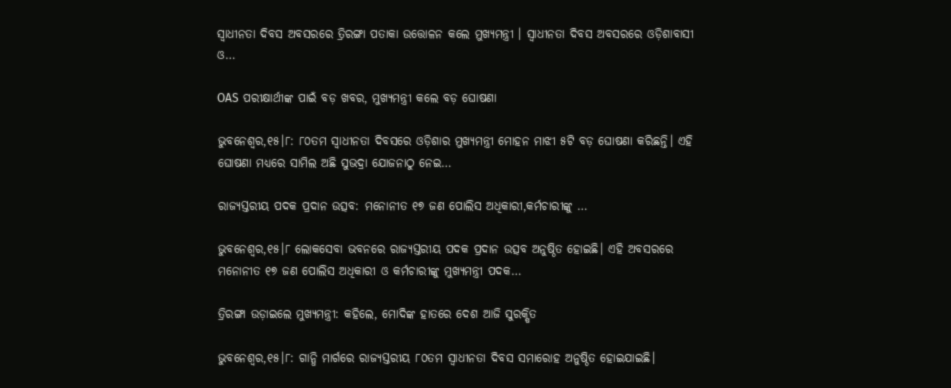ସ୍ୱାଧୀନତା ଦିବସ ଅବସରରେ ତ୍ରିରଙ୍ଗା ପତାକା ଉତ୍ତୋଳନ କଲେ ମୁଖ୍ୟମନ୍ତ୍ରୀ । ସ୍ୱାଧୀନତା ଦିବସ ଅବସରରେ ଓଡ଼ିଶାବାସୀ ଓ…

OAS ପରୀକ୍ଷାର୍ଥୀଙ୍କ ପାଇଁ ବଡ଼ ଖବର, ମୁଖ୍ୟମନ୍ତ୍ରୀ କଲେ ବଡ଼ ଘୋଷଣା

ଭୁବନେଶ୍ୱର,୧୫।୮: ୮୦ତମ ସ୍ୱାଧୀନତା ଦିବସରେ ଓଡ଼ିଶାର ମୁଖ୍ୟମନ୍ତ୍ରୀ ମୋହନ ମାଝୀ ୫ଟି ବଡ଼ ଘୋଷଣା କରିଛନ୍ତି। ଏହି ଘୋଷଣା ମଧ୍ୟରେ ସାମିଲ ଅଛି ସୁଭଦ୍ରା ଯୋଜନାଠୁ ନେଇ…

ରାଜ୍ୟସ୍ତରୀୟ ପଦକ ପ୍ରଦାନ ଉତ୍ସବ: ମନୋନୀତ ୧୭ ଜଣ ପୋଲିସ ଅଧିକାରୀ,କର୍ମଚାରୀଙ୍କୁ …

ଭୁବନେଶ୍ୱର,୧୫।୮ ଲୋକସେବା ଭବନରେ ରାଜ୍ୟସ୍ତରୀୟ ପଦକ ପ୍ରଦାନ ଉତ୍ସବ ଅନୁଷ୍ଠିତ ହୋଇଛି। ଏହି ଅବସରରେ ମନୋନୀତ ୧୭ ଜଣ ପୋଲିସ ଅଧିକାରୀ ଓ କର୍ମଚାରୀଙ୍କୁ ମୁଖ୍ୟମନ୍ତ୍ରୀ ପଦକ…

ତ୍ରିରଙ୍ଗା ଉଡ଼ାଇଲେ ମୁଖ୍ୟମନ୍ତ୍ରୀ: କହିଲେ, ମୋଦିଙ୍କ ହାତରେ ଦେଶ ଆଜି ସୁରକ୍ଷିତ

ଭୁବନେଶ୍ୱର,୧୫।୮: ଗାନ୍ଧି ମାର୍ଗରେ ରାଜ୍ୟସ୍ତରୀୟ ୮୦ତମ ସ୍ବାଧୀନତା ଦିବସ ସମାରୋହ ଅନୁଷ୍ଠିତ ହୋଇଯାଇଛି।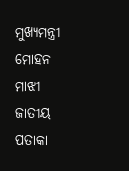ମୁଖ୍ୟମନ୍ତ୍ରୀ ମୋହନ ମାଝୀ ଜାତୀୟ ପତାକା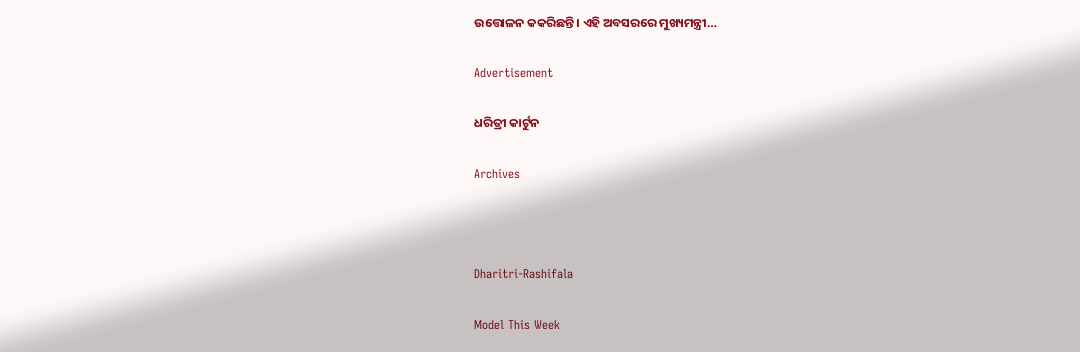ଉତ୍ତୋଳନ କକରିଛନ୍ତି। ଏହି ଅବସରରେ ମୁଖ୍ୟମନ୍ତ୍ରୀ…

Advertisement

ଧରିତ୍ରୀ କାର୍ଟୁନ

Archives



Dharitri-Rashifala

Model This Week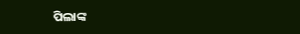ପିଲାଙ୍କ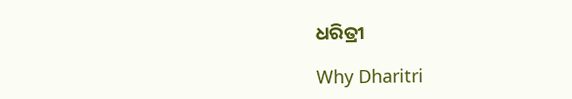ଧରିତ୍ରୀ

Why Dharitri